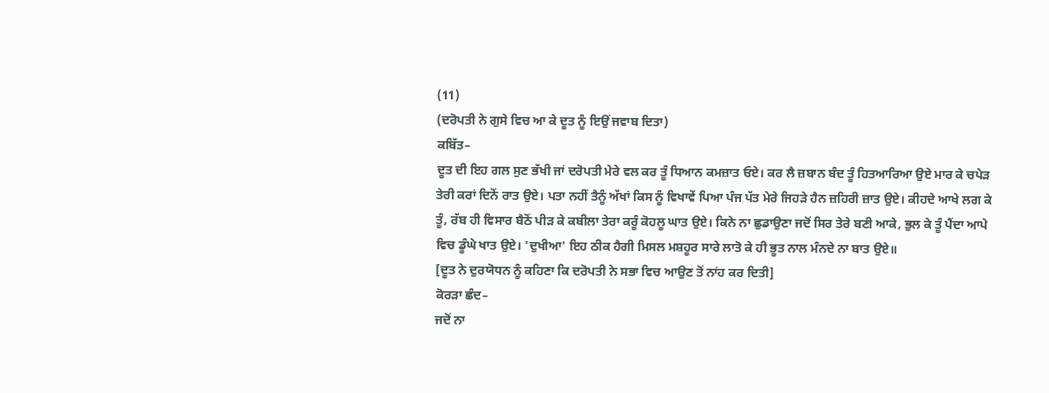(11)
(ਦਰੋਪਤੀ ਨੇ ਗੁਸੇ ਵਿਚ ਆ ਕੇ ਦੂਤ ਨੂੰ ਇਉਂ ਜਵਾਬ ਦਿਤਾ)
ਕਬਿੱਤ–
ਦੂਤ ਦੀ ਇਹ ਗਲ ਸੁਣ ਭੱਖੀ ਜਾਂ ਦਰੋਪਤੀ ਮੇਰੇ ਵਲ ਕਰ ਤੂੰ ਧਿਆਨ ਕਮਜ਼ਾਤ ਓਏ। ਕਰ ਲੈ ਜ਼ਬਾਨ ਬੰਦ ਤੂੰ ਹਿਤਆਰਿਆ ਉਏ ਮਾਰ ਕੇ ਚਪੇੜ ਤੇਰੀ ਕਰਾਂ ਦਿਨੋਂ ਰਾਤ ਉਏ। ਪਤਾ ਨਹੀਂ ਤੈਨੂੰ ਅੱਖਾਂ ਕਿਸ ਨੂੰ ਵਿਖਾਵੇਂ ਪਿਆ ਪੰਜ ਪੱਤ ਮੇਰੇ ਜਿਹੜੇ ਹੈਨ ਜ਼ਹਿਰੀ ਜ਼ਾਤ ਉਏ। ਕੀਹਦੇ ਆਖੇ ਲਗ ਕੇ ਤੂੰ, ਰੱਬ ਹੀ ਵਿਸਾਰ ਬੈਠੋਂ ਪੀੜ ਕੇ ਕਬੀਲਾ ਤੇਰਾ ਕਰੂੰ ਕੋਹਲੂ ਘਾਤ ਉਏ। ਕਿਨੇ ਨਾ ਛੁਡਾਉਣਾ ਜਦੋਂ ਸਿਰ ਤੇਰੇ ਬਣੀ ਆਕੇ, ਭੁਲ ਕੇ ਤੂੰ ਪੈਂਦਾ ਆਪੇ ਵਿਚ ਡੂੰਘੇ ਖਾਤ ਉਏ। 'ਦੁਖੀਆ' ਇਹ ਠੀਕ ਹੈਗੀ ਮਿਸਲ ਮਸ਼ਹੂਰ ਸਾਰੇ ਲਾਤੋ ਕੇ ਹੀ ਭੂਤ ਨਾਲ ਮੰਨਦੇ ਨਾ ਬਾਤ ਉਏ॥
[ਦੂਤ ਨੇ ਦੁਰਯੋਧਨ ਨੂੰ ਕਹਿਣਾ ਕਿ ਦਰੋਪਤੀ ਨੇ ਸਭਾ ਵਿਚ ਆਉਣ ਤੋਂ ਨਾਂਹ ਕਰ ਦਿਤੀ]
ਕੋਰੜਾ ਛੰਦ–
ਜਦੋਂ ਨਾ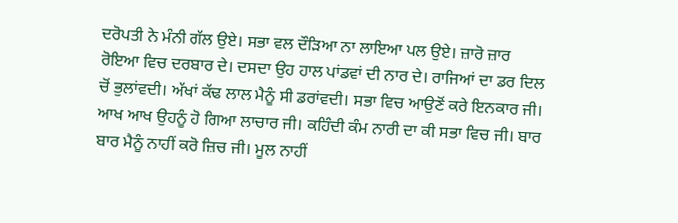ਦਰੋਪਤੀ ਨੇ ਮੰਨੀ ਗੱਲ ਉਏ। ਸਭਾ ਵਲ ਦੌੜਿਆ ਨਾ ਲਾਇਆ ਪਲ ਉਏ। ਜ਼ਾਰੋ ਜ਼ਾਰ ਰੋਇਆ ਵਿਚ ਦਰਬਾਰ ਦੇ। ਦਸਦਾ ਉਹ ਹਾਲ ਪਾਂਡਵਾਂ ਦੀ ਨਾਰ ਦੇ। ਰਾਜਿਆਂ ਦਾ ਡਰ ਦਿਲ ਚੋਂ ਭੁਲਾਂਵਦੀ। ਅੱਖਾਂ ਕੱਢ ਲਾਲ ਮੈਨੂੰ ਸੀ ਡਰਾਂਵਦੀ। ਸਭਾ ਵਿਚ ਆਉਣੋਂ ਕਰੇ ਇਨਕਾਰ ਜੀ। ਆਖ ਆਖ ਉਹਨੂੰ ਹੋ ਗਿਆ ਲਾਚਾਰ ਜੀ। ਕਹਿੰਦੀ ਕੰਮ ਨਾਰੀ ਦਾ ਕੀ ਸਭਾ ਵਿਚ ਜੀ। ਬਾਰ ਬਾਰ ਮੈਨੂੰ ਨਾਹੀਂ ਕਰੋ ਜ਼ਿਚ ਜੀ। ਮੂਲ ਨਾਹੀਂ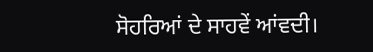ਸੋਹਰਿਆਂ ਦੇ ਸਾਹਵੇਂ ਆਂਵਦੀ।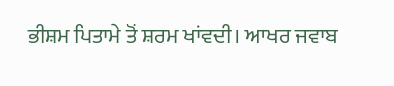ਭੀਸ਼ਮ ਪਿਤਾਮੇ ਤੋਂ ਸ਼ਰਮ ਖਾਂਵਦੀ। ਆਖਰ ਜਵਾਬ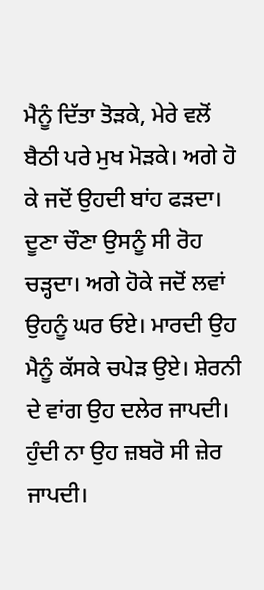ਮੈਨੂੰ ਦਿੱਤਾ ਤੋੜਕੇ, ਮੇਰੇ ਵਲੋਂ ਬੈਠੀ ਪਰੇ ਮੁਖ ਮੋੜਕੇ। ਅਗੇ ਹੋ ਕੇ ਜਦੋਂ ਉਹਦੀ ਬਾਂਹ ਫੜਦਾ। ਦੂਣਾ ਚੌਣਾ ਉਸਨੂੰ ਸੀ ਰੋਹ ਚੜ੍ਹਦਾ। ਅਗੇ ਹੋਕੇ ਜਦੋਂ ਲਵਾਂ ਉਹਨੂੰ ਘਰ ਓਏ। ਮਾਰਦੀ ਉਹ ਮੈਨੂੰ ਕੱਸਕੇ ਚਪੇੜ ਉਏ। ਸ਼ੇਰਨੀ ਦੇ ਵਾਂਗ ਉਹ ਦਲੇਰ ਜਾਪਦੀ। ਹੁੰਦੀ ਨਾ ਉਹ ਜ਼ਬਰੋ ਸੀ ਜ਼ੇਰ ਜਾਪਦੀ।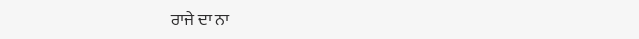ਰਾਜੇ ਦਾ ਨਾ